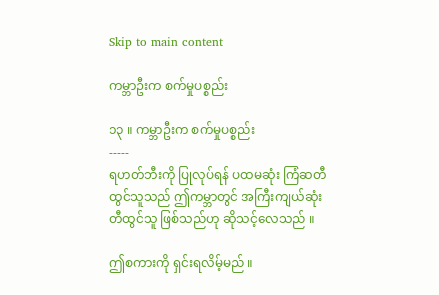Skip to main content

ကမ္ဘာဦးက စက်မှုပစ္စည်း

၁၃ ။ ကမ္ဘာဦးက စက်မှုပစ္စည်း
-----
ရဟတ်ဘီးကို ပြုလုပ်ရန် ပထမဆုံး ကြံဆတီထွင်သူသည် ဤကမ္ဘာတွင် အကြီးကျယ်ဆုံး တီထွင်သူ ဖြစ်သည်ဟု ဆိုသင့်လေသည် ။

ဤစကားကို ရှင်းရလိမ့်မည် ။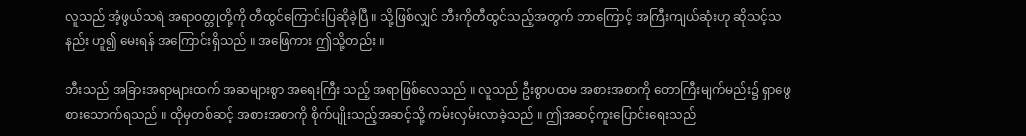လူသည် အံ့ဖွယ်သရဲ အရာဝတ္တုတို့ကို တီထွင်ကြောင်းပြဆိုခဲ့ပြီ ။ သို့ဖြစ်လျှင် ဘီးကိုတီထွင်သည့်အတွက် ဘာကြောင့် အကြီးကျယ်ဆုံးဟု ဆိုသင့်သနည်း ဟူ၍ မေးရန် အကြောင်းရှိသည် ။ အဖြေကား ဤသို့တည်း ။

ဘီးသည် အခြားအရာများထက် အဆများစွာ အရေးကြီး သည့် အရာဖြစ်လေသည် ။ လူသည် ဦးစွာပထမ အစားအစာကို တောကြီးမျက်မည်း၌ ရှာဖွေ စားသောက်ရသည် ။ ထိုမှတစ်ဆင့် အစားအစာကို စိုက်ပျိုးသည့်အဆင့်သို့ ကမ်းလှမ်းလာခဲ့သည် ။ ဤအဆင့်ကူးပြောင်းရေးသည်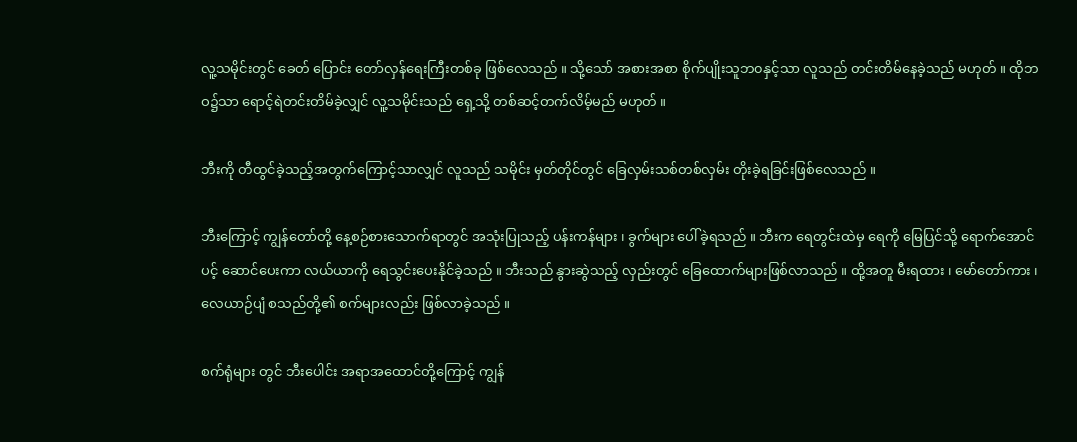လူ့သမိုင်းတွင် ခေတ် ပြောင်း တော်လှန်ရေးကြီးတစ်ခု ဖြစ်လေသည် ။ သို့သော် အစားအစာ စိုက်ပျိုးသူဘ၀နှင့်သာ လူသည် တင်းတိမ်နေခဲ့သည် မဟုတ် ။ ထိုဘဝ၌သာ ရောင့်ရဲတင်းတိမ်ခဲ့လျှင် လူ့သမိုင်းသည် ရှေ့သို့ တစ်ဆင့်တက်လိမ့်မည် မဟုတ် ။

ဘီးကို တီထွင်ခဲ့သည့်အတွက်ကြောင့်သာလျှင် လူသည် သမိုင်း မှတ်တိုင်တွင် ခြေလှမ်းသစ်တစ်လှမ်း တိုးခဲ့ရခြင်းဖြစ်လေသည် ။

ဘီးကြောင့် ကျွန်တော်တို့ နေ့စဉ်စားသောက်ရာတွင် အသုံးပြုသည့် ပန်းကန်များ ၊ ခွက်များ ပေါ်ခဲ့ရသည် ။ ဘီးက ရေတွင်းထဲမှ ရေကို မြေပြင်သို့ ရောက်အောင် ပင့် ဆောင်ပေးကာ လယ်ယာကို ရေသွင်းပေးနိုင်ခဲ့သည် ။ ဘီးသည် နွားဆွဲသည့် လှည်းတွင် ခြေထောက်များဖြစ်လာသည် ။ ထို့အတူ မီးရထား ၊ မော်တော်ကား ၊ လေယာဉ်ပျံ စသည်တို့၏ စက်များလည်း ဖြစ်လာခဲ့သည် ။

စက်ရုံများ တွင် ဘီးပေါင်း အရာအထောင်တို့ကြောင့် ကျွန်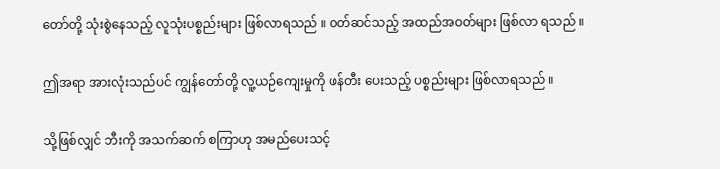တော်တို့ သုံးစွဲနေသည့် လူသုံးပစ္စည်းများ ဖြစ်လာရသည် ။ ၀တ်ဆင်သည့် အထည်အဝတ်များ ဖြစ်လာ ရသည် ။

ဤအရာ အားလုံးသည်ပင် ကျွန်တော်တို့ လူ့ယဉ်ကျေးမှုကို ဖန်တီး ပေးသည့် ပစ္စည်းများ ဖြစ်လာရသည် ။

သို့ဖြစ်လျှင် ဘီးကို အသက်ဆက် စကြာဟု အမည်ပေးသင့်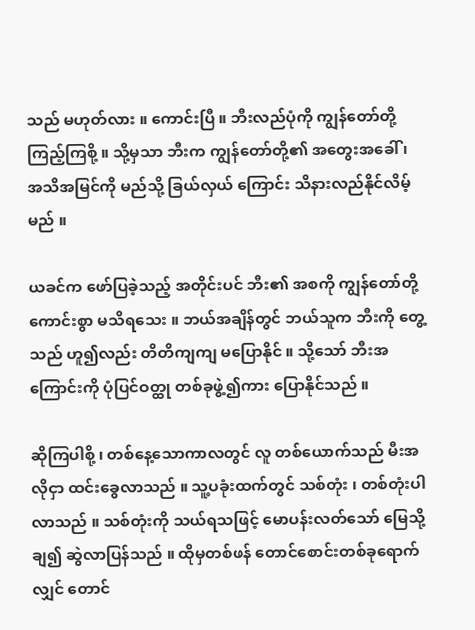သည် မဟုတ်လား ။ ကောင်းပြီ ။ ဘီးလည်ပုံကို ကျွန်တော်တို့ ကြည့်ကြစို့ ။ သို့မှသာ ဘီးက ကျွန်တော်တို့၏ အတွေးအခေါ် ၊ အသိအမြင်ကို မည်သို့ ခြယ်လှယ် ကြောင်း သိနားလည်နိုင်လိမ့်မည် ။

ယခင်က ဖော်ပြခဲ့သည့် အတိုင်းပင် ဘီး၏ အစကို ကျွန်တော်တို့ ကောင်းစွာ မသိရသေး ။ ဘယ်အချိန်တွင် ဘယ်သူက ဘီးကို တွေ့သည် ဟူ၍လည်း တိတိကျကျ မပြောနိုင် ။ သို့သော် ဘီးအကြောင်းကို ပုံပြင်ဝတ္ထု တစ်ခုဖွဲ့၍ကား ပြောနိုင်သည် ။

ဆိုကြပါစို့ ၊ တစ်နေ့သောကာလတွင် လူ တစ်ယောက်သည် မီးအလိုငှာ ထင်းခွေလာသည် ။ သူ့ပခုံးထက်တွင် သစ်တုံး ၊ တစ်တုံးပါလာသည် ။ သစ်တုံးကို သယ်ရသဖြင့် မောပန်းလတ်သော် မြေသို့ ချ၍ ဆွဲလာပြန်သည် ။ ထိုမှတစ်ဖန် တောင်စောင်းတစ်ခုရောက်လျှင် တောင်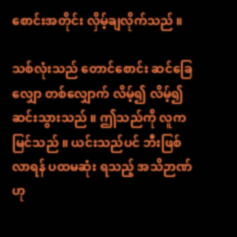စောင်းအတိုင်း လှိမ့်ချလိုက်သည် ။

သစ်လုံးသည် တောင်စောင်း ဆင်ခြေလျှော တစ်လျှောက် လိမ့်၍ လိမ့်၍ ဆင်းသွားသည် ။ ဤသည်ကို လူကမြင်သည် ။ ယင်းသည်ပင် ဘီးဖြစ်လာရန် ပထမဆုံး ရသည့် အသိဉာဏ်ဟု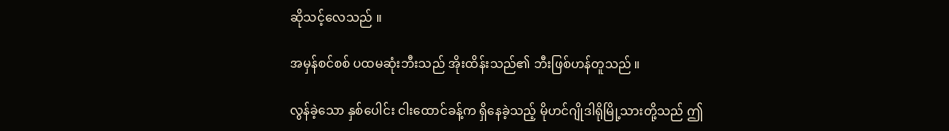ဆိုသင့်လေသည် ။

အမှန်စင်စစ် ပထမဆုံးဘီးသည် အိုးထိန်းသည်၏ ဘီးဖြစ်ဟန်တူသည် ။

လွန်ခဲ့သော နှစ်ပေါင်း ငါးထောင်ခန့်က ရှိနေခဲ့သည့် မိုဟင်ဂျိုဒါရိုမြို့သားတို့သည် ဤ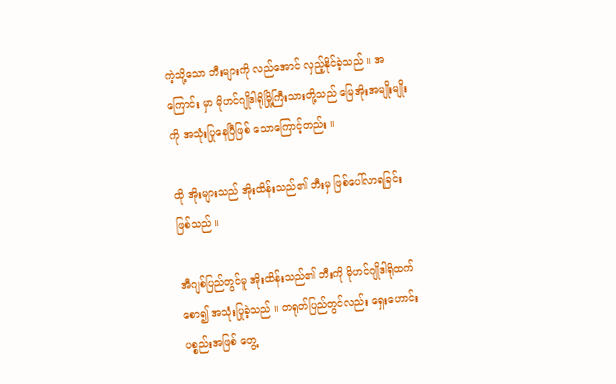ကဲ့သို့သော ဘီးများကို လည်အောင် လှည့်နိုင်ခဲ့သည် ။ အကြောင်း မှာ မိုဟင်ဂျိုဒါရိုမြို့ကြီးသားတို့သည် မြေအိုးအမျိုးမျိုးကို အသုံးပြုနေပြီဖြစ် သောကြောင့်တည်း ။

ထို အိုးများသည် အိုးထိန်းသည်၏ ဘီးမှ ဖြစ်ပေါ်လာရခြင်း ဖြစ်သည် ။

အီဂျစ်ပြည်တွင်မူ အိုးထိန်းသည်၏ ဘီးကို မိုဟင်ဂျိုဒါရိုထက် စော၍ အသုံးပြုခဲ့သည် ။ တရုတ်ပြည်တွင်လည်း ရှေးဟောင်းပစ္စည်းအဖြစ် တွေ့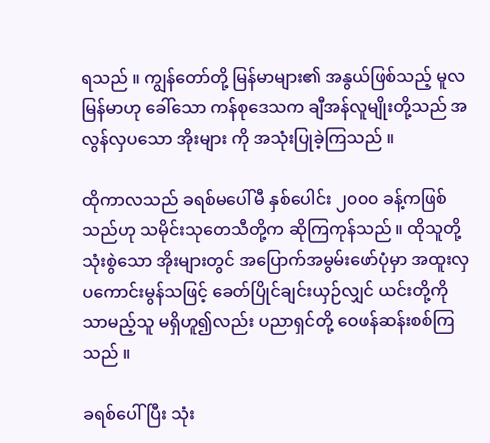ရသည် ။ ကျွန်တော်တို့ မြန်မာများ၏ အနွယ်ဖြစ်သည့် မူလ မြန်မာဟု ခေါ်သော ကန်စုဒေသက ချီအန်လူမျိုးတို့သည် အလွန်လှပသော အိုးများ ကို အသုံးပြုခဲ့ကြသည် ။

ထိုကာလသည် ခရစ်မပေါ်မီ နှစ်ပေါင်း ၂၀၀၀ ခန့်ကဖြစ်သည်ဟု သမိုင်းသုတေသီတို့က ဆိုကြကုန်သည် ။ ထိုသူတို့ သုံးစွဲသော အိုးများတွင် အပြောက်အမွမ်းဖော်ပုံမှာ အထူးလှပကောင်းမွန်သဖြင့် ခေတ်ပြိုင်ချင်းယှဉ်လျှင် ယင်းတို့ကို သာမည့်သူ မရှိဟူ၍လည်း ပညာရှင်တို့ ဝေဖန်ဆန်းစစ်ကြသည် ။

ခရစ်ပေါ်ပြီး သုံး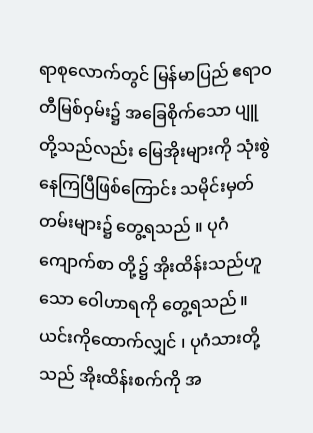ရာစုလောက်တွင် မြန်မာပြည် ဧရာဝတီမြစ်ဝှမ်း၌ အခြေစိုက်သော ပျူတို့သည်လည်း မြေအိုးများကို သုံးစွဲ နေကြပြီဖြစ်ကြောင်း သမိုင်းမှတ်တမ်းများ၌ တွေ့ရသည် ။ ပုဂံကျောက်စာ တို့၌ အိုးထိန်းသည်ဟူသော ဝေါဟာရကို တွေ့ရသည် ။ ယင်းကိုထောက်လျှင် ၊ ပုဂံသားတို့သည် အိုးထိန်းစက်ကို အ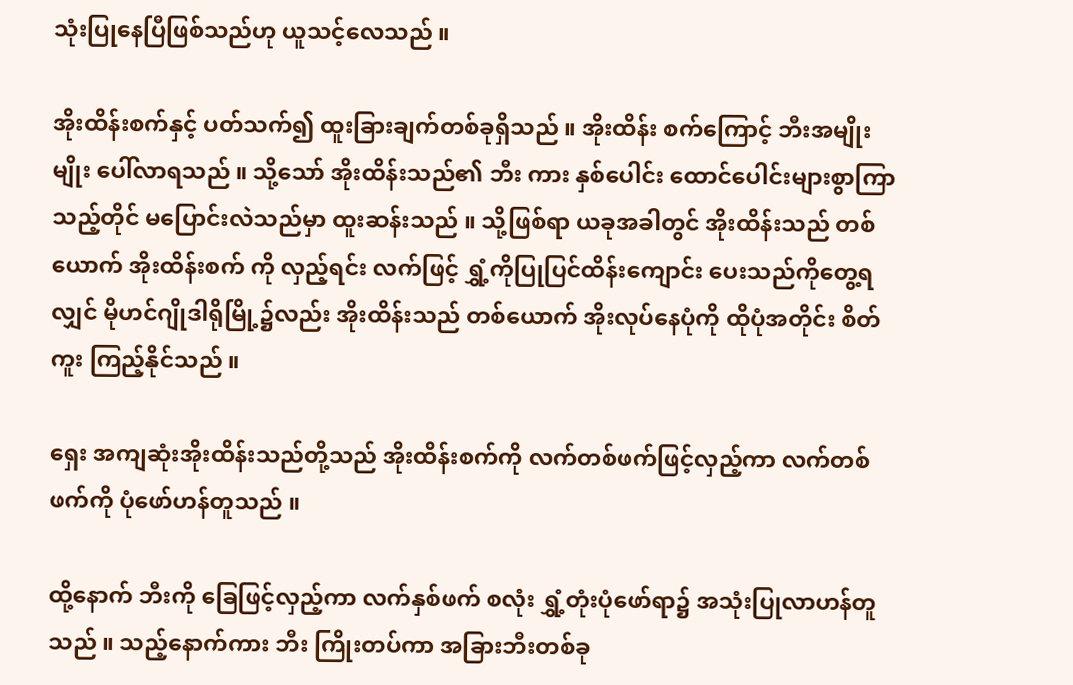သုံးပြုနေပြီဖြစ်သည်ဟု ယူသင့်လေသည် ။

အိုးထိန်းစက်နှင့် ပတ်သက်၍ ထူးခြားချက်တစ်ခုရှိသည် ။ အိုးထိန်း စက်ကြောင့် ဘီးအမျိုးမျိုး ပေါ်လာရသည် ။ သို့သော် အိုးထိန်းသည်၏ ဘီး ကား နှစ်ပေါင်း ထောင်ပေါင်းများစွာကြာသည့်တိုင် မပြောင်းလဲသည်မှာ ထူးဆန်းသည် ။ သို့ဖြစ်ရာ ယခုအခါတွင် အိုးထိန်းသည် တစ်ယောက် အိုးထိန်းစက် ကို လှည့်ရင်း လက်ဖြင့် ရွှံ့ကိုပြုပြင်ထိန်းကျောင်း ပေးသည်ကိုတွေ့ရလျှင် မိုဟင်ဂျိုဒါရိုမြို့၌လည်း အိုးထိန်းသည် တစ်ယောက် အိုးလုပ်နေပုံကို ထိုပုံအတိုင်း စိတ်ကူး ကြည့်နိုင်သည် ။

ရှေး အကျဆုံးအိုးထိန်းသည်တို့သည် အိုးထိန်းစက်ကို လက်တစ်ဖက်ဖြင့်လှည့်ကာ လက်တစ်ဖက်ကို ပုံဖော်ဟန်တူသည် ။

ထို့နောက် ဘီးကို ခြေဖြင့်လှည့်ကာ လက်နှစ်ဖက် စလုံး ရွှံ့တုံးပုံဖော်ရာ၌ အသုံးပြုလာဟန်တူသည် ။ သည့်နောက်ကား ဘီး ကြိုးတပ်ကာ အခြားဘီးတစ်ခု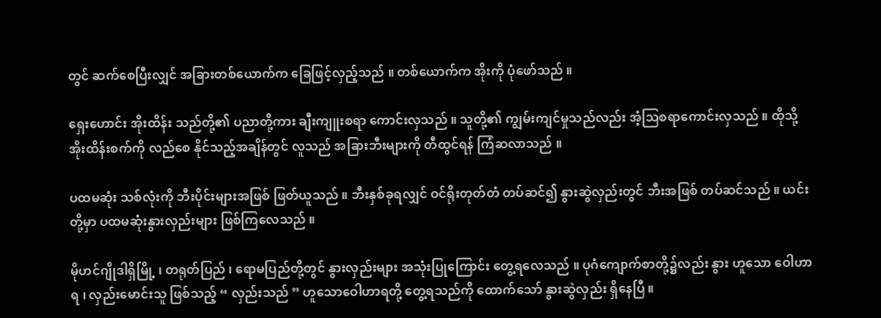တွင် ဆက်စေပြီးလျှင် အခြားတစ်ယောက်က ခြေဖြင့်လှည့်သည် ။ တစ်ယောက်က အိုးကို ပုံဖော်သည် ။

ရှေးဟောင်း အိုးထိန်း သည်တို့၏ ပညာတို့ကား ချီးကျူးစရာ ကောင်းလှသည် ။ သူတို့၏ ကျွမ်းကျင်မှုသည်လည်း အံ့သြစရာကောင်းလှသည် ။ ထိုသို့ အိုးထိန်းစက်ကို လည်စေ နိုင်သည့်အချိန်တွင် လူသည် အခြားဘီးများကို တီထွင်ရန် ကြံဆလာသည် ။

ပထမဆုံး သစ်လုံးကို ဘီးပိုင်းများအဖြစ် ဖြတ်ယူသည် ။ ဘီးနှစ်ခုရလျှင် ဝင်ရိုးတုတ်တံ တပ်ဆင်၍ နွားဆွဲလှည်းတွင် ဘီးအဖြစ် တပ်ဆင်သည် ။ ယင်းတို့မှာ ပထမဆုံးနွားလှည်းများ ဖြစ်ကြလေသည် ။

မိုဟင်ဂျိုဒါရှိမြို့ ၊ တရုတ်ပြည် ၊ ရောမပြည်တို့တွင် နွားလှည်းများ အသုံးပြုကြောင်း တွေ့ရလေသည် ။ ပုဂံကျောက်စာတို့၌လည်း နွား ဟူသော ဝေါဟာရ ၊ လှည်းမောင်းသူ ဖြစ်သည့် “ လှည်းသည် ” ဟူသောဝေါဟာရတို့ တွေ့ရသည်ကို ထောက်သော် နွားဆွဲလှည်း ရှိနေပြီ ။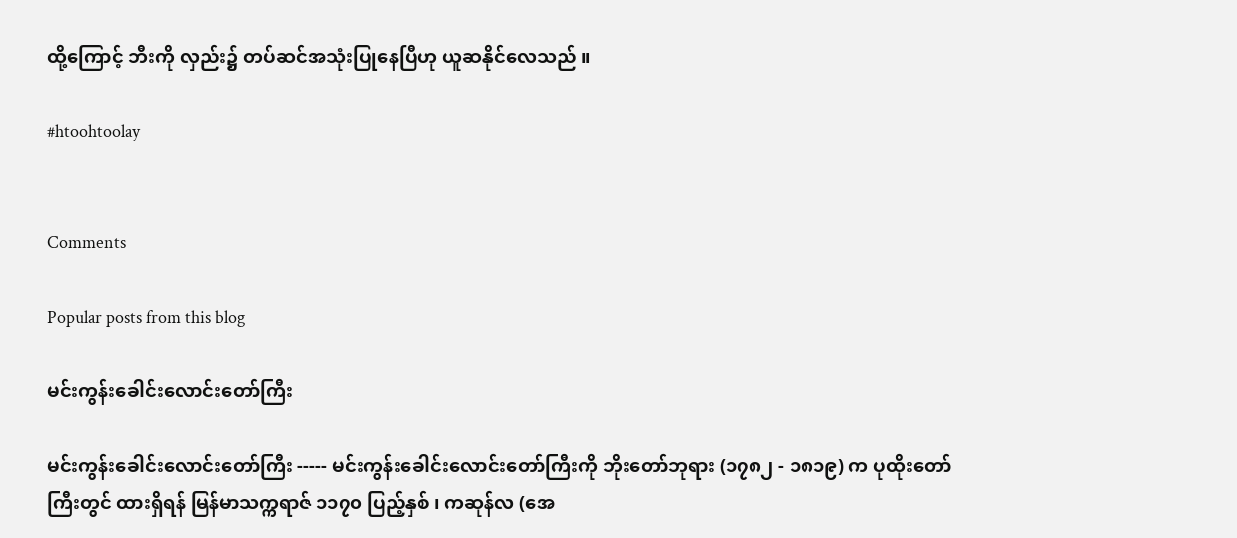ထို့ကြောင့် ဘီးကို လှည်း၌ တပ်ဆင်အသုံးပြုနေပြီဟု ယူဆနိုင်လေသည် ။

#htoohtoolay


Comments

Popular posts from this blog

မင်းကွန်းခေါင်းလောင်းတော်ကြီး

မင်းကွန်းခေါင်းလောင်းတော်ကြီး ----- မင်းကွန်းခေါင်းလောင်းတော်ကြီးကို ဘိုးတော်ဘုရား (၁၇၈၂ - ၁၈၁၉) က ပုထိုးတော်ကြီးတွင် ထားရှိရန် မြန်မာသက္ကရာဇ် ၁၁၇၀ ပြည့်နှစ် ၊ ကဆုန်လ (အေ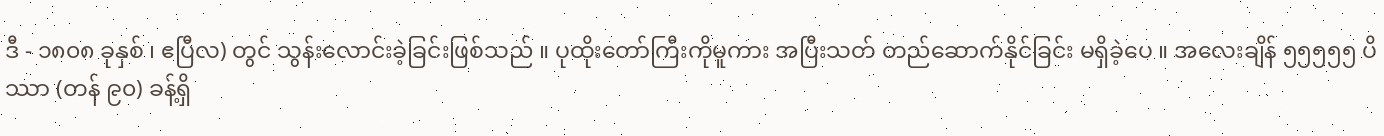ဒီ - ၁၈၀၈ ခုနှစ် ၊ ဧပြီလ) တွင် သွန်းလောင်းခဲ့ခြင်းဖြစ်သည် ။ ပုထိုးတော်ကြီးကိုမူကား အပြီးသတ် တည်ဆောက်နိုင်ခြင်း မရှိခဲ့ပေ ။ အလေးချိန် ၅၅၅၅၅ ပိဿာ (တန် ၉၀) ခန့်ရှိ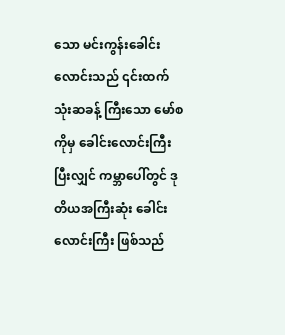သော မင်းကွန်းခေါင်းလောင်းသည် ၎င်းထက် သုံးဆခန့် ကြီးသော မော်စကိုမှ ခေါင်းလောင်းကြီးပြီးလျှင် ကမ္ဘာပေါ်တွင် ဒုတိယအကြီးဆုံး ခေါင်းလောင်းကြီး ဖြစ်သည်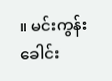။ မင်းကွန်းခေါင်း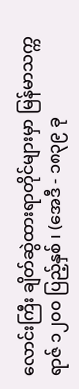လောင်းကြီး ချိတ်ဆွဲထားရာတိုင်များမှာ မြန်မာသက္ကရာဇ် ၁၂၀၀ ပြည့်နှစ် ၊ (အေဒီ - ၁၈၃၉ ခု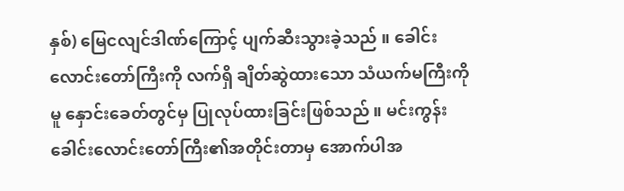နှစ်) မြေငလျင်ဒါဏ်ကြောင့် ပျက်ဆီးသွားခဲ့သည် ။ ခေါင်းလောင်းတော်ကြီးကို လက်ရှိ ချိတ်ဆွဲထားသော သံယက်မကြီးကိုမူ နှောင်းခေတ်တွင်မှ ပြုလုပ်ထားခြင်းဖြစ်သည် ။ မင်းကွန်းခေါင်းလောင်းတော်ကြီး၏အတိုင်းတာမှ အောက်ပါအ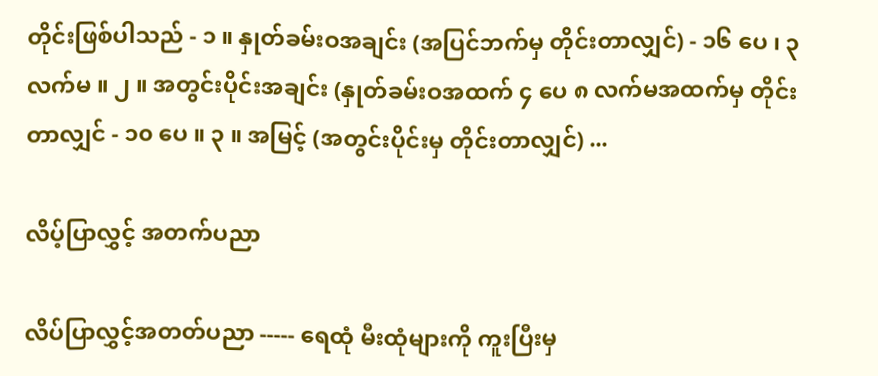တိုင်းဖြစ်ပါသည် - ၁ ။ နှုတ်ခမ်းဝအချင်း (အပြင်ဘက်မှ တိုင်းတာလျှင်) - ၁၆ ပေ ၊ ၃ လက်မ ။ ၂ ။ အတွင်းပိုင်းအချင်း (နှုတ်ခမ်းဝအထက် ၄ ပေ ၈ လက်မအထက်မှ တိုင်းတာလျှင် - ၁၀ ပေ ။ ၃ ။ အမြင့် (အတွင်းပိုင်းမှ တိုင်းတာလျှင်) ...

လိပ့်ပြာလွှင့် အတက်ပညာ

လိပ်ပြာလွှင့်အတတ်ပညာ ----- ရေထုံ မီးထုံများကို ကူးပြီးမှ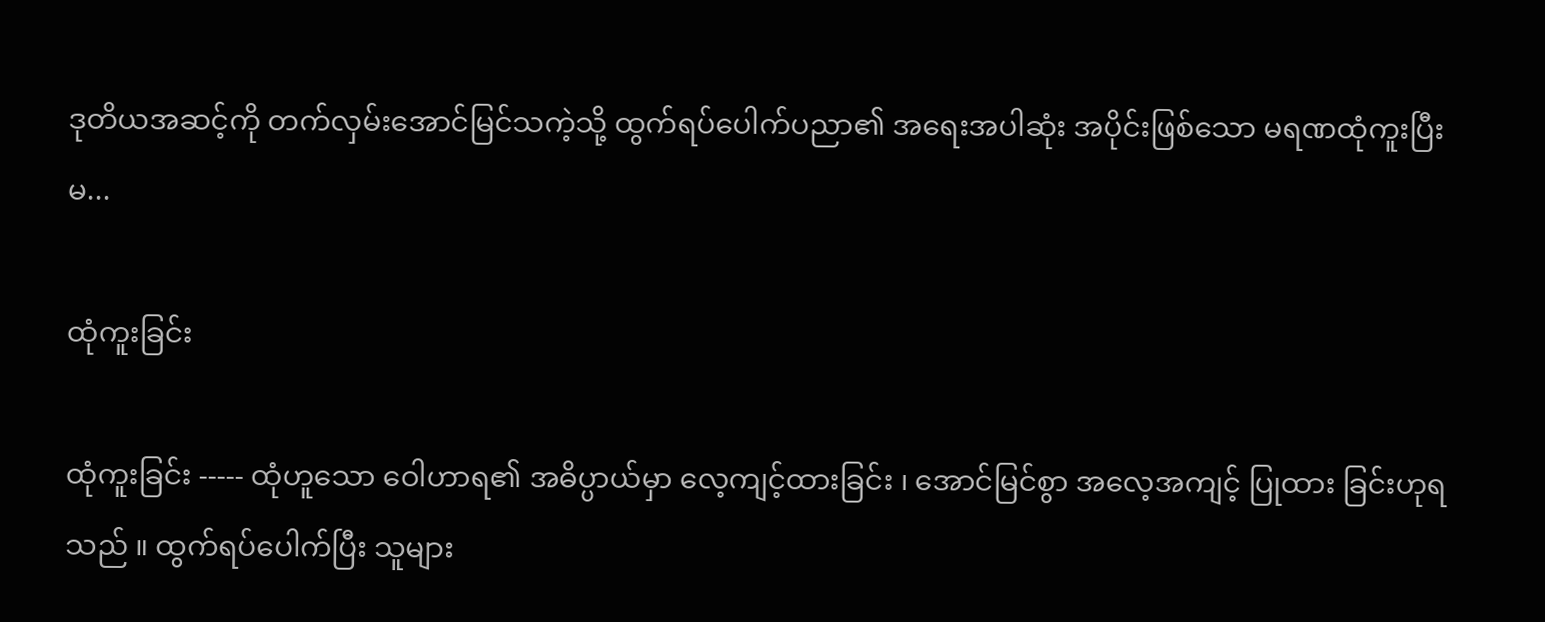ဒုတိယအဆင့်ကို တက်လှမ်းအောင်မြင်သကဲ့သို့ ထွက်ရပ်ပေါက်ပညာ၏ အရေးအပါဆုံး အပိုင်းဖြစ်သော မရဏထုံကူးပြီးမ...

ထုံကူးခြင်း

ထုံကူးခြင်း ----- ထုံဟူသော ဝေါဟာရ၏ အဓိပ္ပာယ်မှာ လေ့ကျင့်ထားခြင်း ၊ အောင်မြင်စွာ အလေ့အကျင့် ပြုထား ခြင်းဟုရသည် ။ ထွက်ရပ်ပေါက်ပြီး သူများ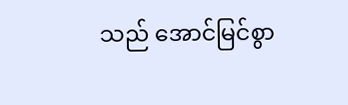သည် အောင်မြင်စွာ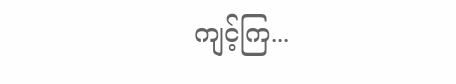ကျင့်ကြ...